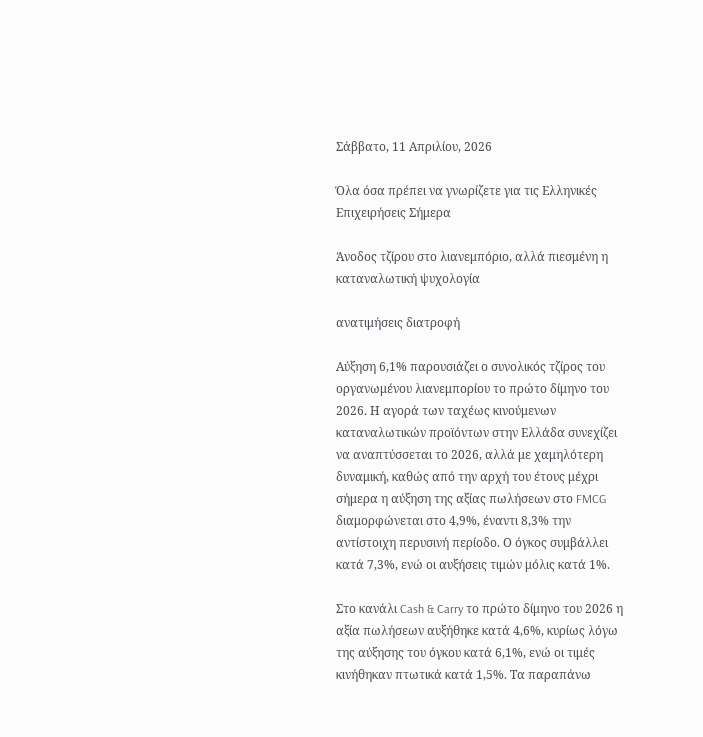Σάββατο, 11 Απριλίου, 2026

Όλα όσα πρέπει να γνωρίζετε για τις Ελληνικές Επιχειρήσεις Σήμερα

Άνοδος τζίρου στο λιανεμπόριο, αλλά πιεσμένη η καταναλωτική ψυχολογία

ανατιμήσεις διατροφή

Αύξηση 6,1% παρουσιάζει ο συνολικός τζίρος του οργανωμένου λιανεμπορίου το πρώτο δίμηνο του 2026. Η αγορά των ταχέως κινούμενων καταναλωτικών προϊόντων στην Ελλάδα συνεχίζει να αναπτύσσεται το 2026, αλλά με χαμηλότερη δυναμική, καθώς από την αρχή του έτους μέχρι σήμερα η αύξηση της αξίας πωλήσεων στο FMCG διαμορφώνεται στο 4,9%, έναντι 8,3% την αντίστοιχη περυσινή περίοδο. Ο όγκος συμβάλλει κατά 7,3%, ενώ οι αυξήσεις τιμών μόλις κατά 1%.

Στο κανάλι Cash & Carry το πρώτο δίμηνο του 2026 η αξία πωλήσεων αυξήθηκε κατά 4,6%, κυρίως λόγω της αύξησης του όγκου κατά 6,1%, ενώ οι τιμές κινήθηκαν πτωτικά κατά 1,5%. Τα παραπάνω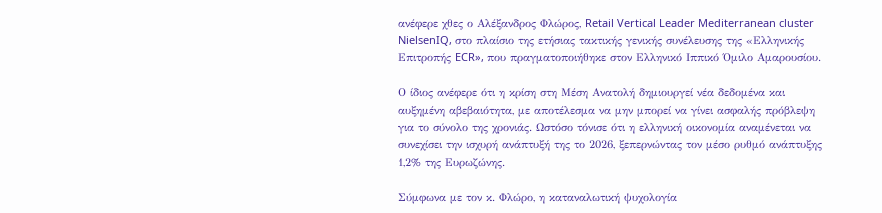ανέφερε χθες ο Αλέξανδρος Φλώρος, Retail Vertical Leader Mediterranean cluster NielsenIQ, στο πλαίσιο της ετήσιας τακτικής γενικής συνέλευσης της «Ελληνικής Επιτροπής ECR», που πραγματοποιήθηκε στον Ελληνικό Ιππικό Όμιλο Αμαρουσίου.

Ο ίδιος ανέφερε ότι η κρίση στη Μέση Ανατολή δημιουργεί νέα δεδομένα και αυξημένη αβεβαιότητα, με αποτέλεσμα να μην μπορεί να γίνει ασφαλής πρόβλεψη για το σύνολο της χρονιάς. Ωστόσο τόνισε ότι η ελληνική οικονομία αναμένεται να συνεχίσει την ισχυρή ανάπτυξή της το 2026, ξεπερνώντας τον μέσο ρυθμό ανάπτυξης 1,2% της Ευρωζώνης.

Σύμφωνα με τον κ. Φλώρο, η καταναλωτική ψυχολογία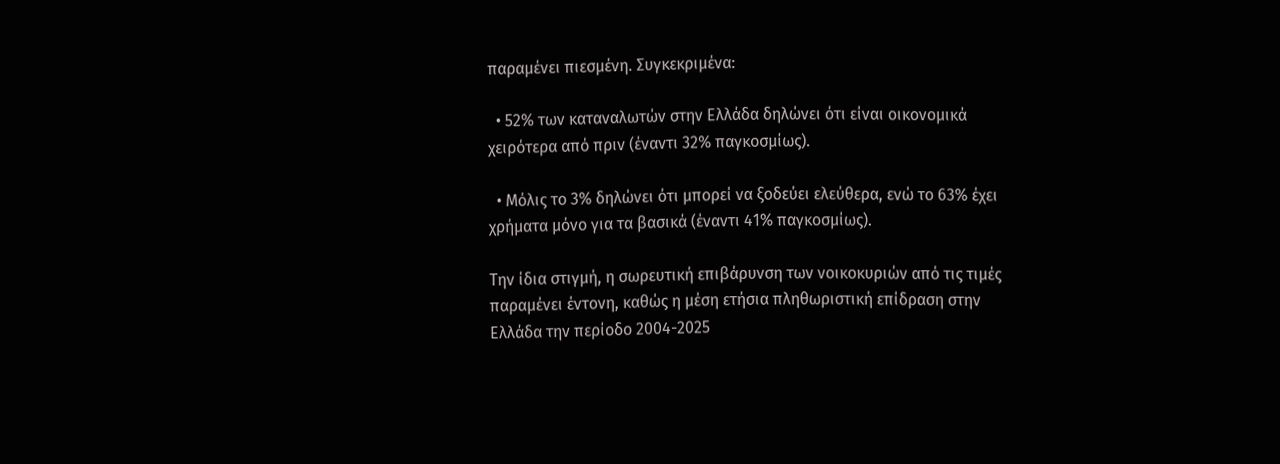παραμένει πιεσμένη. Συγκεκριμένα:

  • 52% των καταναλωτών στην Ελλάδα δηλώνει ότι είναι οικονομικά χειρότερα από πριν (έναντι 32% παγκοσμίως).

  • Μόλις το 3% δηλώνει ότι μπορεί να ξοδεύει ελεύθερα, ενώ το 63% έχει χρήματα μόνο για τα βασικά (έναντι 41% παγκοσμίως).

Την ίδια στιγμή, η σωρευτική επιβάρυνση των νοικοκυριών από τις τιμές παραμένει έντονη, καθώς η μέση ετήσια πληθωριστική επίδραση στην Ελλάδα την περίοδο 2004-2025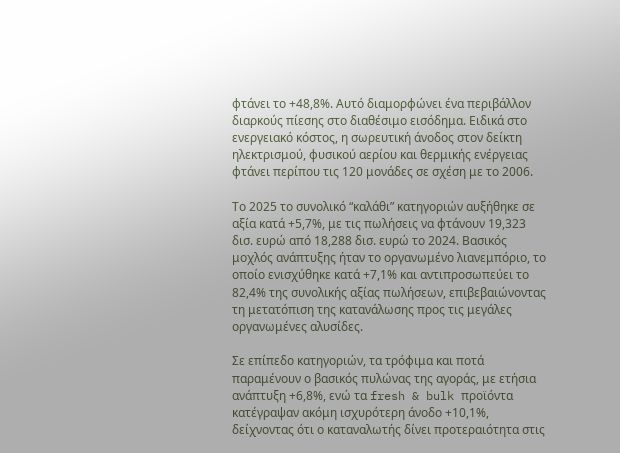φτάνει το +48,8%. Αυτό διαμορφώνει ένα περιβάλλον διαρκούς πίεσης στο διαθέσιμο εισόδημα. Ειδικά στο ενεργειακό κόστος, η σωρευτική άνοδος στον δείκτη ηλεκτρισμού, φυσικού αερίου και θερμικής ενέργειας φτάνει περίπου τις 120 μονάδες σε σχέση με το 2006.

Το 2025 το συνολικό “καλάθι” κατηγοριών αυξήθηκε σε αξία κατά +5,7%, με τις πωλήσεις να φτάνουν 19,323 δισ. ευρώ από 18,288 δισ. ευρώ το 2024. Βασικός μοχλός ανάπτυξης ήταν το οργανωμένο λιανεμπόριο, το οποίο ενισχύθηκε κατά +7,1% και αντιπροσωπεύει το 82,4% της συνολικής αξίας πωλήσεων, επιβεβαιώνοντας τη μετατόπιση της κατανάλωσης προς τις μεγάλες οργανωμένες αλυσίδες.

Σε επίπεδο κατηγοριών, τα τρόφιμα και ποτά παραμένουν ο βασικός πυλώνας της αγοράς, με ετήσια ανάπτυξη +6,8%, ενώ τα fresh & bulk προϊόντα κατέγραψαν ακόμη ισχυρότερη άνοδο +10,1%, δείχνοντας ότι ο καταναλωτής δίνει προτεραιότητα στις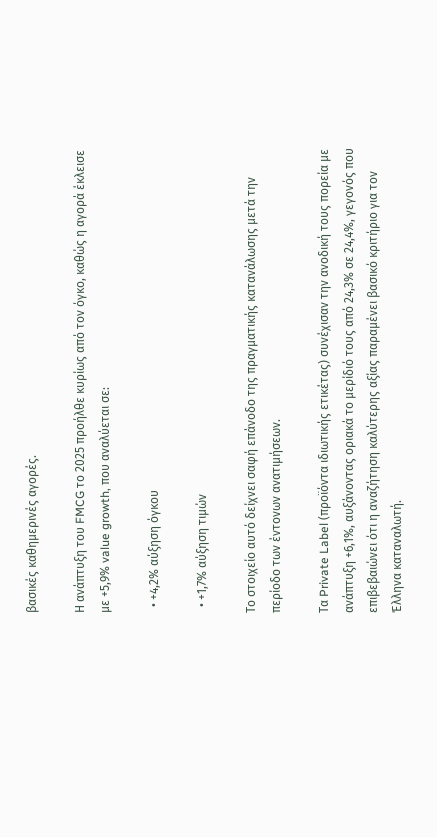βασικές καθημερινές αγορές.

Η ανάπτυξη του FMCG το 2025 προήλθε κυρίως από τον όγκο, καθώς η αγορά έκλεισε με +5,9% value growth, που αναλύεται σε:

  • +4,2% αύξηση όγκου

  • +1,7% αύξηση τιμών

Το στοιχείο αυτό δείχνει σαφή επάνοδο της πραγματικής κατανάλωσης μετά την περίοδο των έντονων ανατιμήσεων.

Τα Private Label (προϊόντα ιδιωτικής ετικέτας) συνέχισαν την ανοδική τους πορεία με ανάπτυξη +6,1%, αυξάνοντας οριακά το μερίδιό τους από 24,3% σε 24,4%, γεγονός που επιβεβαιώνει ότι η αναζήτηση καλύτερης αξίας παραμένει βασικό κριτήριο για τον Έλληνα καταναλωτή.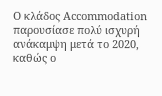Ο κλάδος Accommodation παρουσίασε πολύ ισχυρή ανάκαμψη μετά το 2020, καθώς ο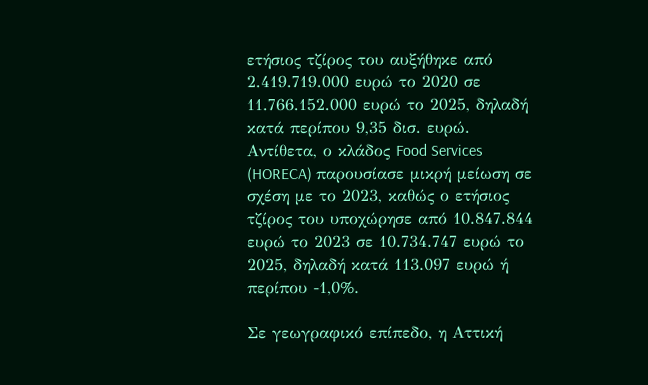ετήσιος τζίρος του αυξήθηκε από 2.419.719.000 ευρώ το 2020 σε 11.766.152.000 ευρώ το 2025, δηλαδή κατά περίπου 9,35 δισ. ευρώ. Αντίθετα, ο κλάδος Food Services (HORECA) παρουσίασε μικρή μείωση σε σχέση με το 2023, καθώς ο ετήσιος τζίρος του υποχώρησε από 10.847.844 ευρώ το 2023 σε 10.734.747 ευρώ το 2025, δηλαδή κατά 113.097 ευρώ ή περίπου -1,0%.

Σε γεωγραφικό επίπεδο, η Αττική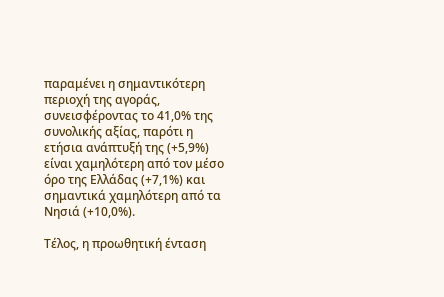παραμένει η σημαντικότερη περιοχή της αγοράς, συνεισφέροντας το 41,0% της συνολικής αξίας, παρότι η ετήσια ανάπτυξή της (+5,9%) είναι χαμηλότερη από τον μέσο όρο της Ελλάδας (+7,1%) και σημαντικά χαμηλότερη από τα Νησιά (+10,0%).

Τέλος, η προωθητική ένταση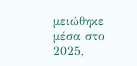μειώθηκε μέσα στο 2025,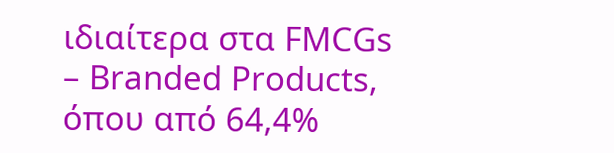ιδιαίτερα στα FMCGs – Branded Products, όπου από 64,4%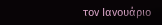τον Ιανουάριο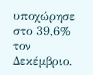υποχώρησε στο 39,6% τον Δεκέμβριο.